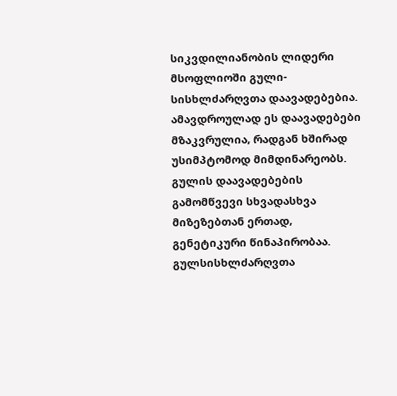სიკვდილიანობის ლიდერი მსოფლიოში გული-სისხლძარღვთა დაავადებებია. ამავდროულად ეს დაავადებები მზაკვრულია, რადგან ხშირად უსიმპტომოდ მიმდინარეობს. გულის დაავადებების გამომწვევი სხვადასხვა მიზეზებთან ერთად, გენეტიკური წინაპირობაა.
გულსისხლძარღვთა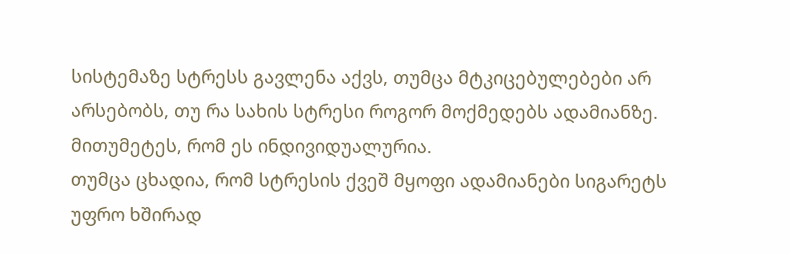სისტემაზე სტრესს გავლენა აქვს, თუმცა მტკიცებულებები არ არსებობს, თუ რა სახის სტრესი როგორ მოქმედებს ადამიანზე. მითუმეტეს, რომ ეს ინდივიდუალურია.
თუმცა ცხადია, რომ სტრესის ქვეშ მყოფი ადამიანები სიგარეტს უფრო ხშირად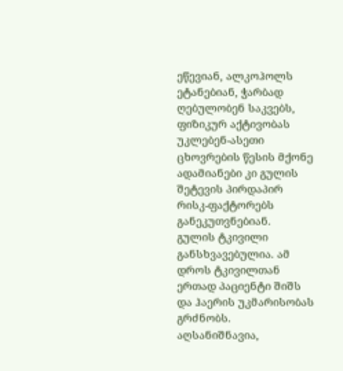ეწევიან, ალკოჰოლს ეტანებიან, ჭარბად ღებულობენ საკვებს, ფიზიკურ აქტივობას უკლებენ-ასეთი ცხოვრების წესის მქონე ადამიანები კი გულის შეტევის პირდაპირ რისკ-ფაქტორებს განეკუთვნებიან.
გულის ტკივილი განსხვავებულია. ამ დროს ტკივილთან ერთად პაციენტი შიშს და ჰაერის უკმარისობას გრძნობს. აღსანიშნავია,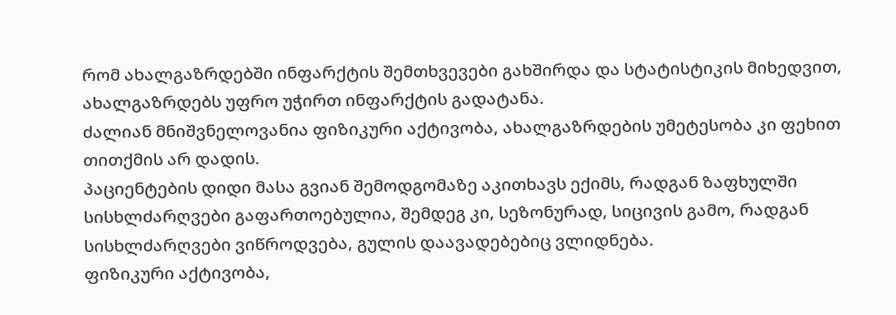რომ ახალგაზრდებში ინფარქტის შემთხვევები გახშირდა და სტატისტიკის მიხედვით, ახალგაზრდებს უფრო უჭირთ ინფარქტის გადატანა.
ძალიან მნიშვნელოვანია ფიზიკური აქტივობა, ახალგაზრდების უმეტესობა კი ფეხით თითქმის არ დადის.
პაციენტების დიდი მასა გვიან შემოდგომაზე აკითხავს ექიმს, რადგან ზაფხულში სისხლძარღვები გაფართოებულია, შემდეგ კი, სეზონურად, სიცივის გამო, რადგან სისხლძარღვები ვიწროდვება, გულის დაავადებებიც ვლიდნება.
ფიზიკური აქტივობა,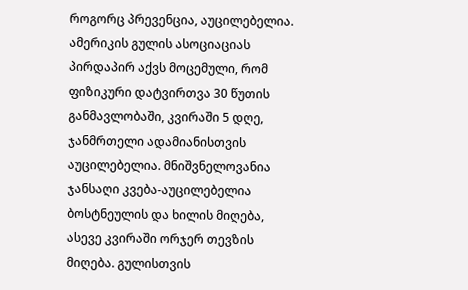როგორც პრევენცია, აუცილებელია. ამერიკის გულის ასოციაციას პირდაპირ აქვს მოცემული, რომ ფიზიკური დატვირთვა 30 წუთის განმავლობაში, კვირაში 5 დღე, ჯანმრთელი ადამიანისთვის აუცილებელია. მნიშვნელოვანია ჯანსაღი კვება-აუცილებელია ბოსტნეულის და ხილის მიღება, ასევე კვირაში ორჯერ თევზის მიღება. გულისთვის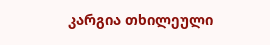კარგია თხილეული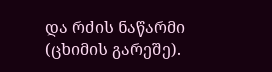და რძის ნაწარმი (ცხიმის გარეშე).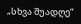„სხვა შუადღე“